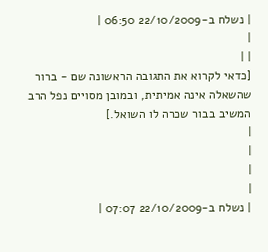| נשלח ב-22/10/2009 06:50 |
|
| |
[כדאי לקרוא את התגובה הראשונה שם - ברור שהשאלה אינה אמיתית, ובמובן מסויים נפל הרב המשיב בבור שכרה לו השואל.]
|
|
|
|
| נשלח ב-22/10/2009 07:07 |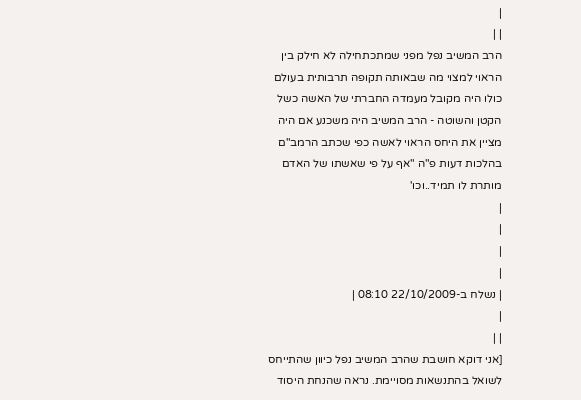|
| |
הרב המשיב נפל מפני שמתכתחילה לא חילק בין הראוי למצוי מה שבאותה תקופה תרבותית בעולם כולו היה מקובל מעמדה החברתי של האשה כשל הקטן והשוטה - הרב המשיב היה משכנע אם היה מציין את היחס הראוי לאשה כפי שכתב הרמב"ם בהלכות דעות פ"ה "אף על פי שאשתו של האדם מותרת לו תמיד..וכו'
|
|
|
|
| נשלח ב-22/10/2009 08:10 |
|
| |
[אני דוקא חושבת שהרב המשיב נפל כיוון שהתייחס לשואל בהתנשאות מסויימת. נראה שהנחת היסוד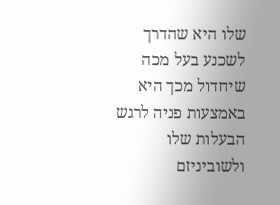שלו היא שהדרך לשכנע בעל מכה שיחדול מכך היא באמצעות פניה לרגש הבעלות שלו ולשוביניזם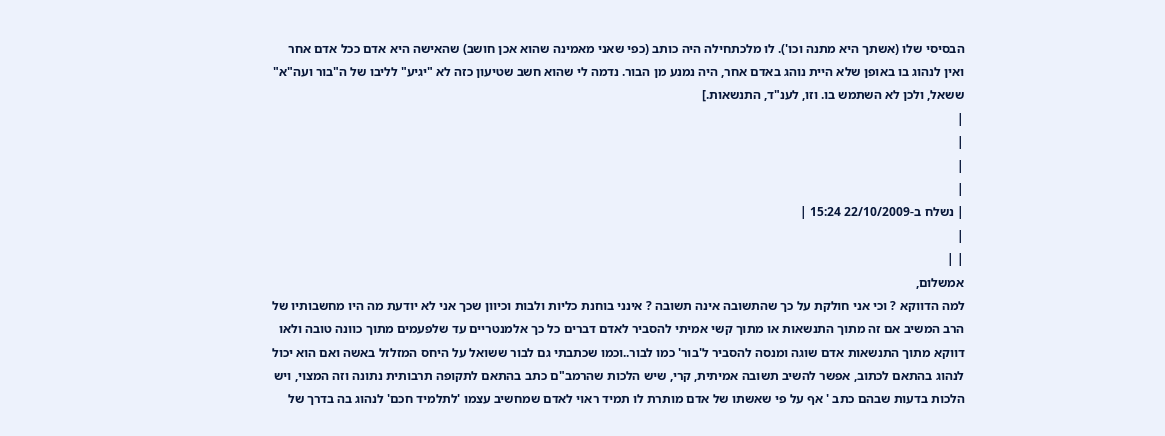הבסיסי שלו (אשתך היא מתנה וכו'). לו מלכתחילה היה כותב (כפי שאני מאמינה שהוא אכן חושב) שהאישה היא אדם ככל אדם אחר ואין לנהוג בו באופן שלא היית נוהג באדם אחר, היה נמנע מן הבור. נדמה לי שהוא חשב שטיעון כזה לא "יגיע" לליבו של ה"בור ועה"א" ששאל, ולכן לא השתמש בו. וזו, לענ"ד, התנשאות.]
|
|
|
|
| נשלח ב-22/10/2009 15:24 |
|
| |
אמשלום,
למה הדווקא ? וכי אני חולקת על כך שהתשובה אינה תשובה ? אינני בוחנת כליות ולבות וכיוון שכך אני לא יודעת מה היו מחשבותיו של הרב המשיב אם זה מתוך התנשאות או מתוך קשי אמיתי להסביר לאדם דברים כל כך אלמנטריים עד שלפעמים מתוך כוונה טובה ולאו דווקא מתוך התנשאות אדם שוגה ומנסה להסביר ל'בור' כמו לבור..וכמו שכתבתי גם לבור ששואל על היחס המזלזל באשה ואם הוא יכול לנהוג בהתאם לכתוב, אפשר להשיב תשובה אמיתית, קרי, שיש הלכות שהרמב"ם כתב בהתאם לתקופה תרבותית נתונה וזה המצוי, ויש הלכות בדעות שבהם כתב ' אף על פי שאשתו של אדם מותרת לו תמיד ראוי לאדם שמחשיב עצמו 'לתלמיד חכם' לנהוג בה בדרך של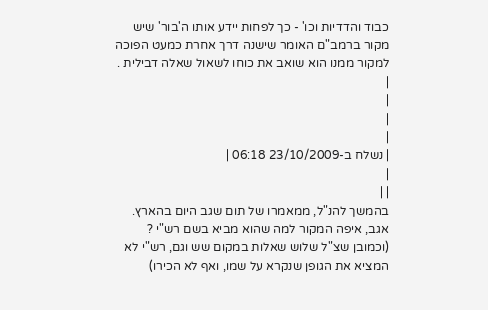כבוד והדדיות וכו' - כך לפחות יידע אותו ה'בור' שיש מקור ברמב"ם האומר שישנה דרך אחרת כמעט הפוכה למקור ממנו הוא שואב את כוחו לשאול שאלה דבילית .
|
|
|
|
| נשלח ב-23/10/2009 06:18 |
|
| |
בהמשך להנ"ל, ממאמרו של תום שגב היום בהארץ. אגב, איפה המקור למה שהוא מביא בשם רש"י ? (וכמובן שצ"ל שלוש שאלות במקום שש וגם, רש"י לא המציא את הגופן שנקרא על שמו, ואף לא הכירו)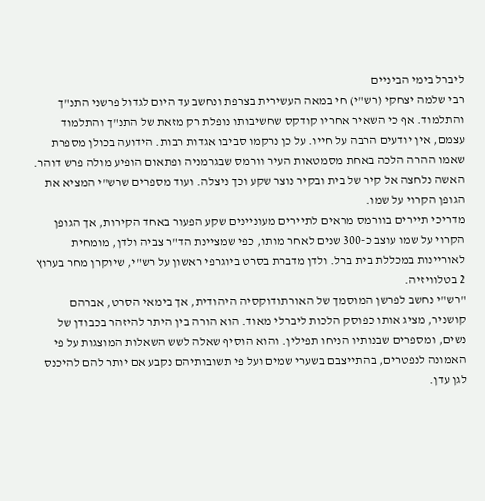ליברל בימי הביניים
רבי שלמה יצחקי (רש"י) חי במאה העשירית בצרפת ונחשב עד היום לגדול פרשני התנ"ך והתלמוד. אף כי השאיר אחריו קודקס שחשיבותו נופלת רק מזאת של התנ"ך והתלמוד עצמם, אין יודעים הרבה על חייו. על כן נרקמו סביבו אגדות רבות. הידועה בכולן מספרת שאמו ההרה הלכה באחת מסמטאות העיר וורמס שבגרמניה ופתאום הופיע מולה פרש דוהר. האשה נלחצה אל קיר של בית ובקיר נוצר שקע וכך ניצלה. ועוד מספרים שרש"י המציא את הגופן הקרוי על שמו.
מדריכי תיירים בוורמס מראים לתיירים מעוניינים שקע הפעור באחד הקירות, אך הגופן הקרוי על שמו עוצב כ-300 שנים לאחר מותו, כפי שמציינת הד"ר צביה ולדן, מומחית לאוריינות במכללת בית ברל. ולדן מדברת בסרט ביוגרפי ראשון על רש"י, שיוקרן מחר בערוץ 2 בטלוויזיה.
"רש"י נחשב לפרשן המוסמך של האורתודוקסיה היהודית, אך בימאי הסרט, אברהם קושניר, מציג אותו כפוסק הלכות ליברלי מאוד. הוא הורה בין היתר להיזהר בכבודן של נשים, ומספרים שבנותיו הניחו תפילין. והוא הוסיף שאלה לשש השאלות המוצגות על פי האמונה לנפטרים, בהתייצבם בשערי שמים ועל פי תשובותיהם נקבע אם יותר להם להיכנס לגן עדן.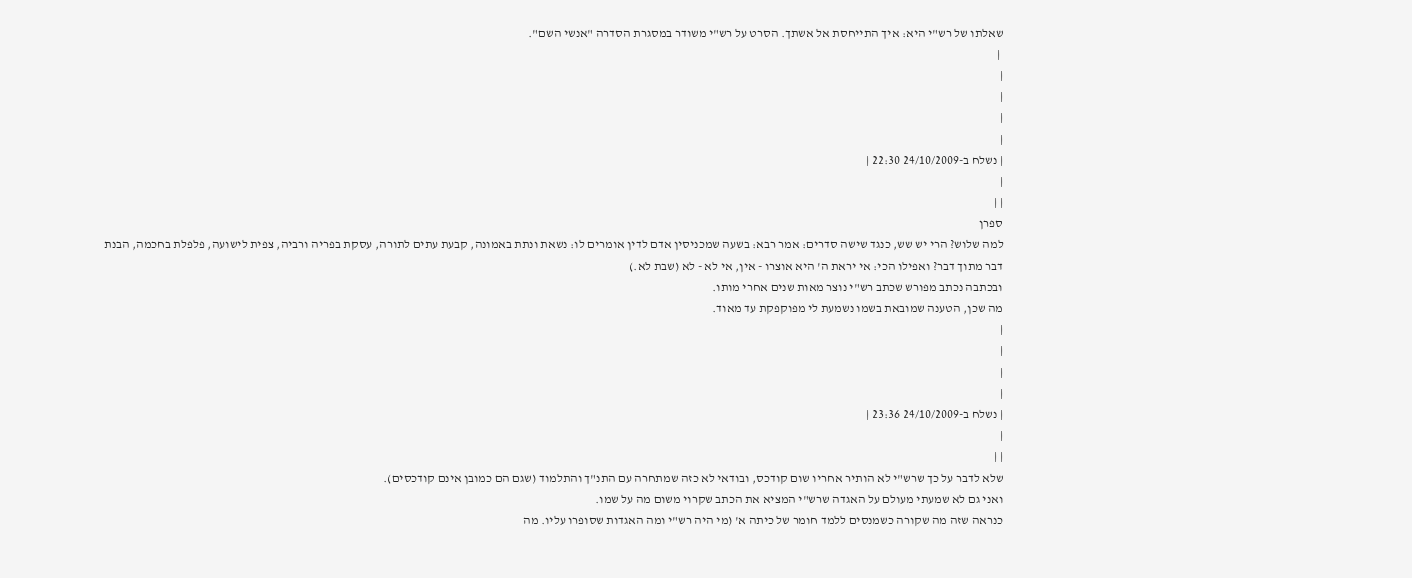שאלתו של רש"י היא: איך התייחסת אל אשתך. הסרט על רש"י משודר במסגרת הסדרה "אנשי השם".
 |
|
|
|
|
| נשלח ב-24/10/2009 22:30 |
|
| |
ספרן
למה שלוש? הרי יש שש, כנגד שישה סדרים: אמר רבא: בשעה שמכניסין אדם לדין אומרים לו: נשאת ונתת באמונה, קבעת עתים לתורה, עסקת בפריה ורביה, צפית לישועה, פלפלת בחכמה, הבנת דבר מתוך דבר? ואפילו הכי: אי יראת ה' היא אוצרו - אין, אי לא - לא (שבת לא.)
ובכתבה נכתב מפורש שכתב רש"י נוצר מאות שנים אחרי מותו.
מה שכן, הטענה שמובאת בשמו נשמעת לי מפוקפקת עד מאוד.
|
|
|
|
| נשלח ב-24/10/2009 23:36 |
|
| |
שלא לדבר על כך שרש"י לא הותיר אחריו שום קודכס, ובודאי לא כזה שמתחרה עם התנ"ך והתלמוד (שגם הם כמובן אינם קודכסים).
ואני גם לא שמעתי מעולם על האגדה שרש"י המציא את הכתב שקרוי משום מה על שמו.
כנראה שזה מה שקורה כשמנסים ללמד חומר של כיתה א' (מי היה רש"י ומה האגדות שסופרו עליו. מה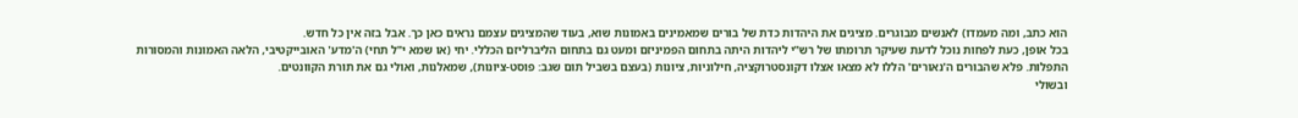הוא כתב, ומה מעמדו) לאנשים מבוגרים. מציגים את היהדות כדת של בורים שמאמינים באמונות שוא, בעוד שהמציגים עצמם נראים כאן כך. אבל בזה אין כל חדש.
בכל אופן, כעת לפחות נוכל לדעת שעיקר תרומתו של רש"י ליהדות היתה בתחום הפמיניזם ומעט גם בתחום הליברליזם הכללי. יחי (או שמא י"ל תחי) ה'מדע' האובייקטיבי, הלאה האמונות והמסורות התפלות. פלא שהבורים ה'נאורים' הללו לא מצאו אצלו דקונסטרוקציה, חילוניות, ציונות (בעצם בשביל תום שגב: פוסט-ציונות), שמאלנות, ואולי גם את תורת הקוונטים.
ובשולי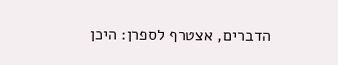הדברים, אצטרף לספרן: היכן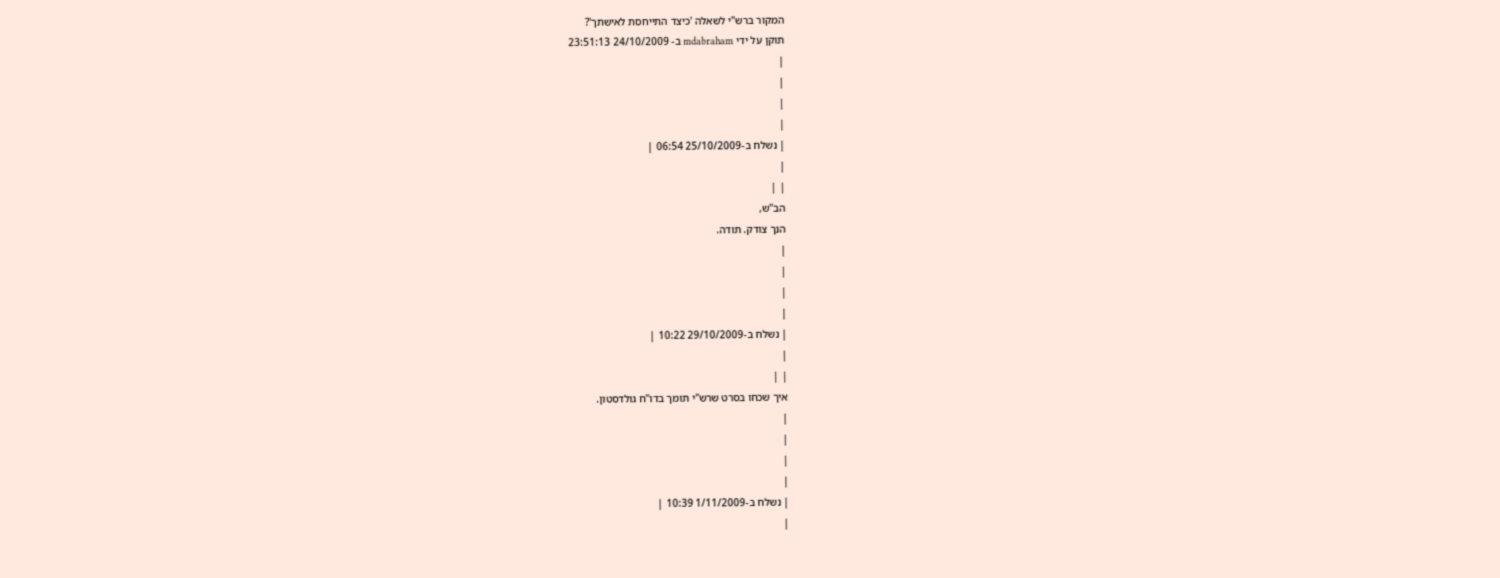המקור ברש"י לשאלה 'כיצד התייחסת לאישתך'?
תוקן על ידי mdabraham ב- 24/10/2009 23:51:13
|
|
|
|
| נשלח ב-25/10/2009 06:54 |
|
| |
הב"ש,
הנך צודק. תודה.
|
|
|
|
| נשלח ב-29/10/2009 10:22 |
|
| |
איך שכחו בסרט שרש"י תומך בדו"ח גולדסטון.
|
|
|
|
| נשלח ב-1/11/2009 10:39 |
|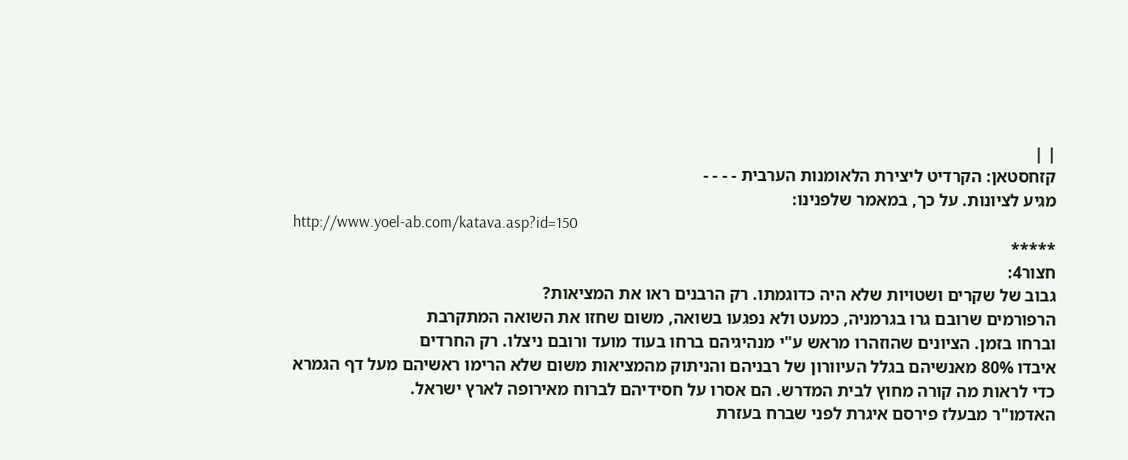| |
קזחסטאן: הקרדיט ליצירת הלאומנות הערבית - - - -
מגיע לציונות. על כך, במאמר שלפנינו:
http://www.yoel-ab.com/katava.asp?id=150
*****
חצור4:
גבוב של שקרים ושטויות שלא היה כדוגמתו. רק הרבנים ראו את המציאות?
הרפורמים שרובם גרו בגרמניה, כמעט ולא נפגעו בשואה, משום שחזו את השואה המתקרבת
וברחו בזמן. הציונים שהוזהרו מראש ע"י מנהיגיהם ברחו בעוד מועד ורובם ניצלו. רק החרדים
איבדו 80% מאנשיהם בגלל העיוורון של רבניהם והניתוק מהמציאות משום שלא הרימו ראשיהם מעל דף הגמרא
כדי לראות מה קורה מחוץ לבית המדרש. הם אסרו על חסידיהם לברוח מאירופה לארץ ישראל.
האדמו"ר מבעלז פירסם איגרת לפני שברח בעזרת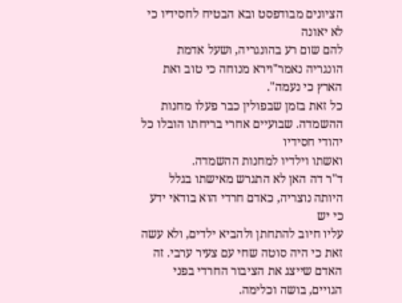הציונים מבודפסט ובא הבטיח לחסידיו כי לא יאונה
להם שום רע בהונגריה, ושעל אדמת הונגריה נאמר"וירא מנוחה כי טוב ואת הארץ כי נעמה".
כל זאת בזמן שבפולין כבר פעלו מחנות ההשמדה. שבועיים אחרי בריחתו הובלו כל יהודי חסידיו
ואשתו וילדיו למחנות ההשמדה.
ד"ר דה האן לא התגרש מאישתו בגלל היותה נוצריה, כאדם חרדי הוא בודאי ידע כי יש
עליו חיוב להתחתן ולהביא ילדים, ולא עשה זאת כי היה סוטה שחי עם צעיר ערבי. זה האדם שייצג את הציבור החרדי בפני הגויים, בושה וכלימה.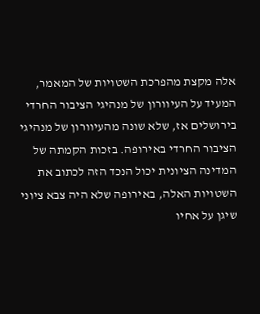אלה מקצת מהפרכת השטויות של המאמר, המעיד על העיוורון של מנהיגי הציבור החרדי בירושלים אז, שלא שונה מהעיוורון של מנהיגי הציבור החרדי באירופה. בזכות הקמתה של המדינה הציונית יכול הנכד הזה לכתוב את השטויות האלה, באירופה שלא היה צבא ציוני שיגן על אחיו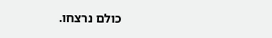כולם נרצחו.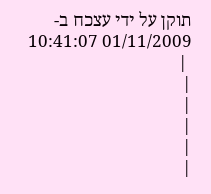תוקן על ידי עצכח ב- 01/11/2009 10:41:07
 |
|
|
|
|
|